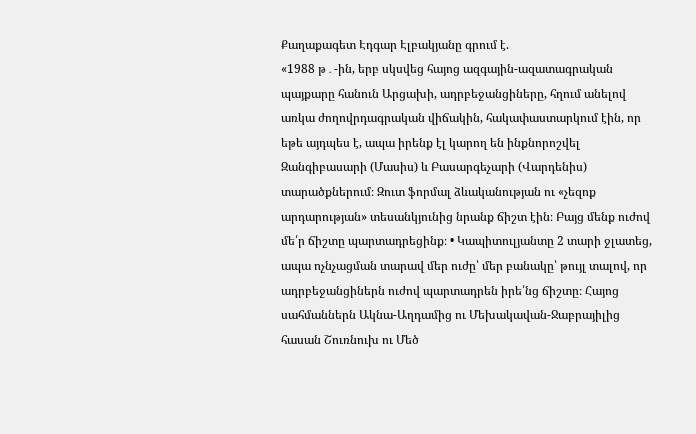Քաղաքագետ Էդգար Էլբակյանը գրում է.
«1988 թ․-ին, երբ սկսվեց հայոց ազգային-ազատագրական պայքարը հանուն Արցախի, ադրբեջանցիները, հղում անելով առկա ժողովրդագրական վիճակին, հակափաստարկում էին, որ եթե այդպես է, ապա իրենք էլ կարող են ինքնորոշվել Զանգիբասարի (Մասիս) և Բասարգեչարի (Վարդենիս) տարածքներում։ Զուտ ֆորմալ ձևականության ու «չեզոք արդարության» տեսանկյունից նրանք ճիշտ էին։ Բայց մենք ուժով մե՛ր ճիշտը պարտադրեցինք։ • Կապիտուլյանտը 2 տարի ջլատեց, ապա ոչնչացման տարավ մեր ուժը՝ մեր բանակը՝ թույլ տալով, որ ադրբեջանցիներն ուժով պարտադրեն իրե՛նց ճիշտը։ Հայոց սահմաններն Ակնա-Աղդամից ու Մեխակավան-Ջաբրայիլից հասան Շուռնուխ ու Մեծ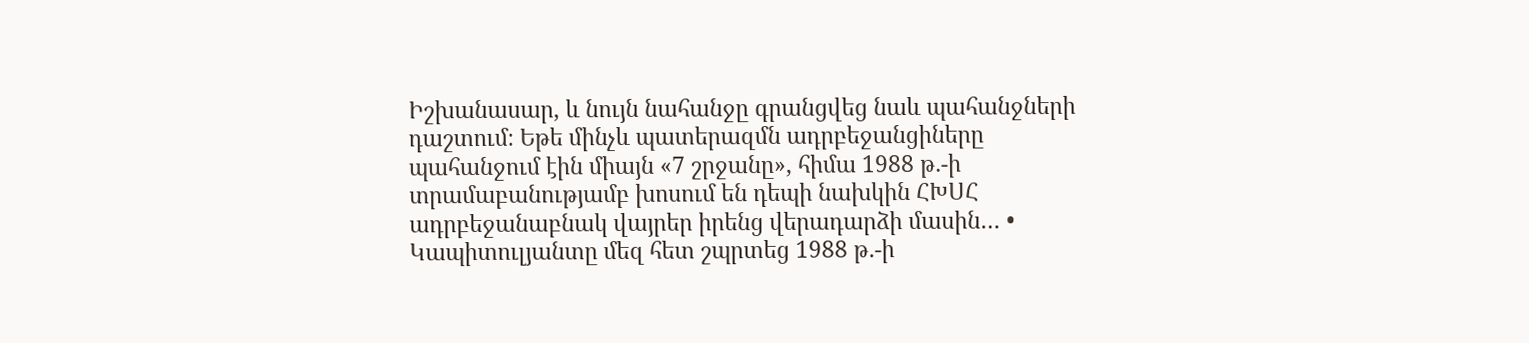Իշխանասար, և նույն նահանջը գրանցվեց նաև պահանջների դաշտում։ Եթե մինչև պատերազմն ադրբեջանցիները պահանջում էին միայն «7 շրջանը», հիմա 1988 թ․-ի տրամաբանությամբ խոսում են դեպի նախկին ՀԽՍՀ ադրբեջանաբնակ վայրեր իրենց վերադարձի մասին… • Կապիտուլյանտը մեզ հետ շպրտեց 1988 թ․-ի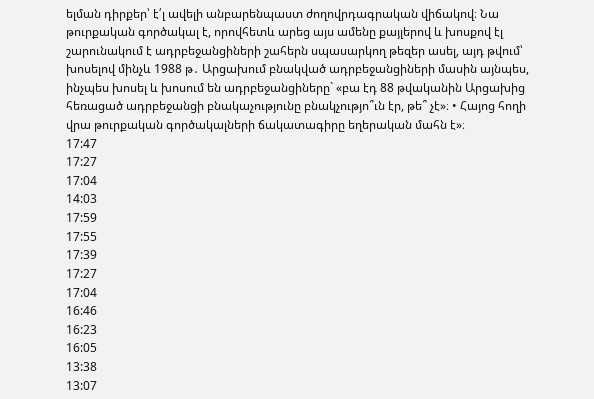ելման դիրքեր՝ է՛լ ավելի անբարենպաստ ժողովրդագրական վիճակով։ Նա թուրքական գործակալ է, որովհետև արեց այս ամենը քայլերով և խոսքով էլ շարունակում է ադրբեջանցիների շահերն սպասարկող թեզեր ասել, այդ թվում՝ խոսելով մինչև 1988 թ․ Արցախում բնակված ադրբեջանցիների մասին այնպես, ինչպես խոսել և խոսում են ադրբեջանցիները` «բա էդ 88 թվականին Արցախից հեռացած ադրբեջանցի բնակաչությունը բնակչությո՞ւն էր, թե՞ չէ»։ • Հայոց հողի վրա թուրքական գործակալների ճակատագիրը եղերական մահն է»։
17:47
17:27
17:04
14:03
17:59
17:55
17:39
17:27
17:04
16:46
16:23
16:05
13:38
13:07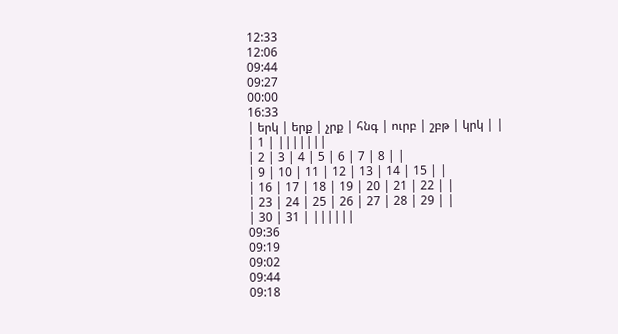12:33
12:06
09:44
09:27
00:00
16:33
| երկ | երք | չրք | հնգ | ուրբ | շբթ | կրկ | |
| 1 | |||||||
| 2 | 3 | 4 | 5 | 6 | 7 | 8 | |
| 9 | 10 | 11 | 12 | 13 | 14 | 15 | |
| 16 | 17 | 18 | 19 | 20 | 21 | 22 | |
| 23 | 24 | 25 | 26 | 27 | 28 | 29 | |
| 30 | 31 | ||||||
09:36
09:19
09:02
09:44
09:18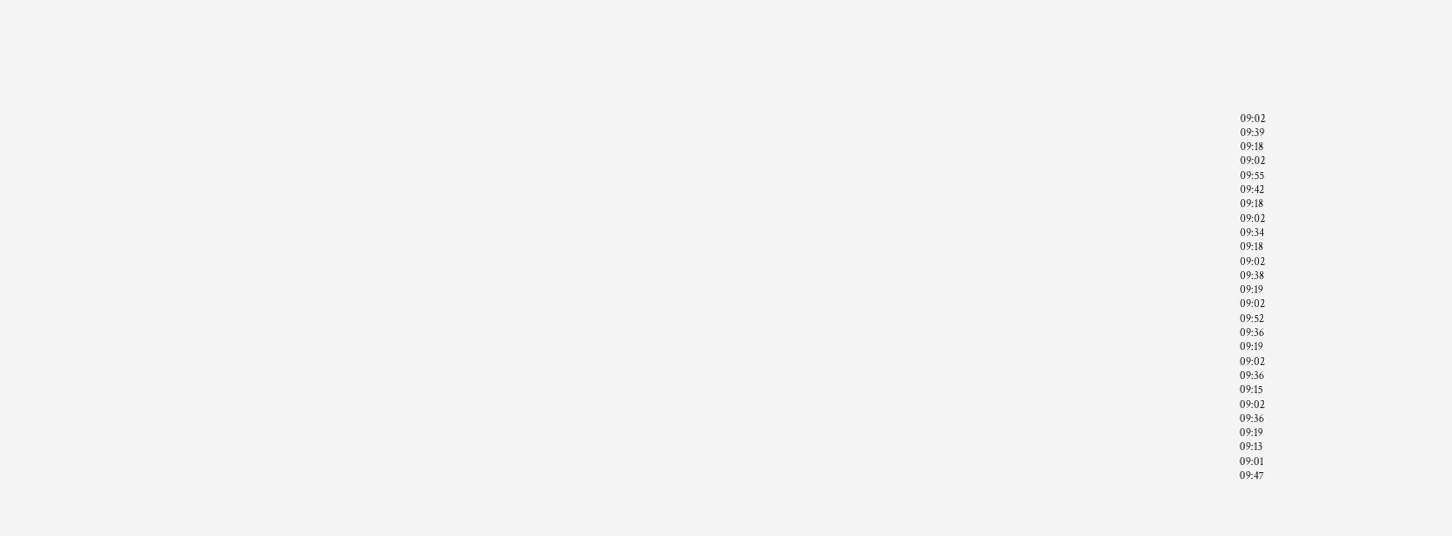09:02
09:39
09:18
09:02
09:55
09:42
09:18
09:02
09:34
09:18
09:02
09:38
09:19
09:02
09:52
09:36
09:19
09:02
09:36
09:15
09:02
09:36
09:19
09:13
09:01
09:47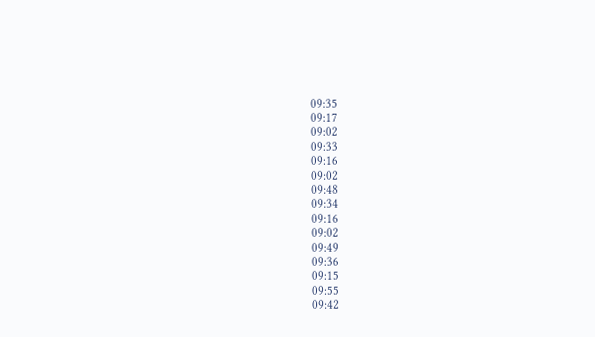09:35
09:17
09:02
09:33
09:16
09:02
09:48
09:34
09:16
09:02
09:49
09:36
09:15
09:55
09:42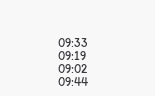09:33
09:19
09:02
09:44